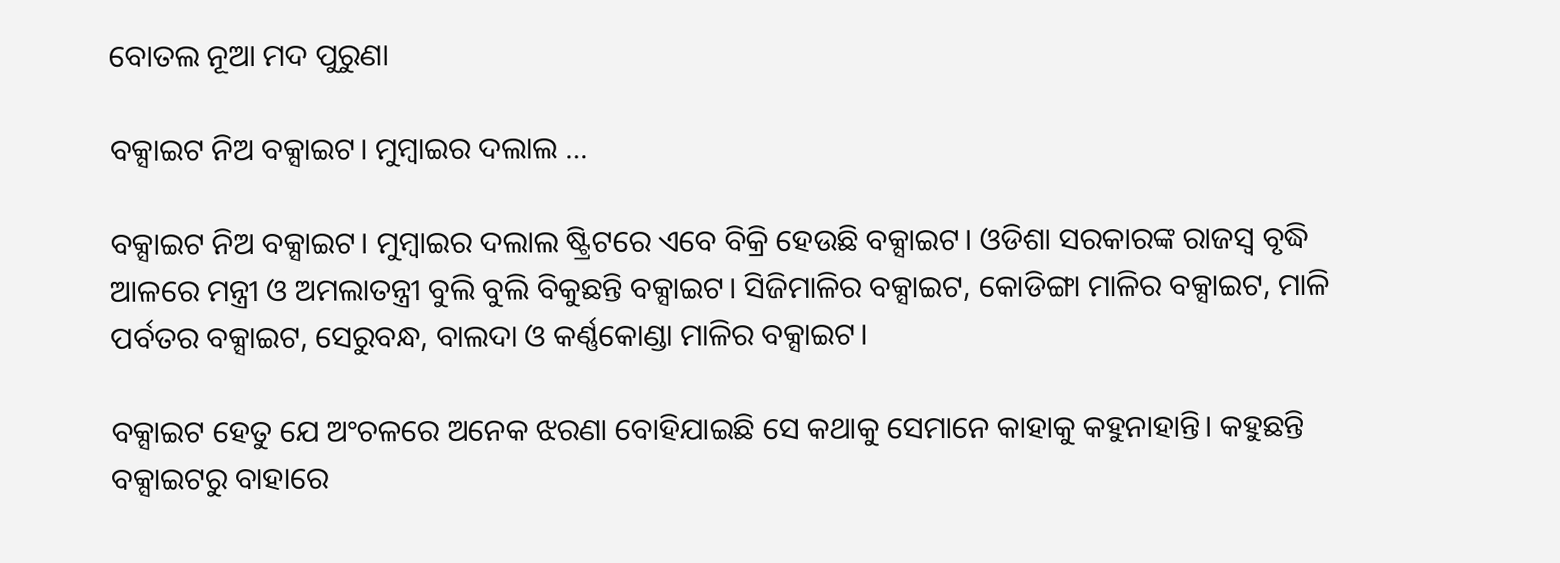ବୋତଲ ନୂଆ ମଦ ପୁରୁଣା

ବକ୍ସାଇଟ ନିଅ ବକ୍ସାଇଟ। ମୁମ୍ବାଇର ଦଲାଲ …

ବକ୍ସାଇଟ ନିଅ ବକ୍ସାଇଟ। ମୁମ୍ବାଇର ଦଲାଲ ଷ୍ଟ୍ରିଟରେ ଏବେ ବିକ୍ରି ହେଉଛି ବକ୍ସାଇଟ। ଓଡିଶା ସରକାରଙ୍କ ରାଜସ୍ୱ ବୃଦ୍ଧି ଆଳରେ ମନ୍ତ୍ରୀ ଓ ଅମଲାତନ୍ତ୍ରୀ ବୁଲି ବୁଲି ବିକୁଛନ୍ତି ବକ୍ସାଇଟ। ସିଜିମାଳିର ବକ୍ସାଇଟ, କୋଡିଙ୍ଗା ମାଳିର ବକ୍ସାଇଟ, ମାଳି ପର୍ବତର ବକ୍ସାଇଟ, ସେରୁବନ୍ଧ, ବାଲଦା ଓ କର୍ଣ୍ଣକୋଣ୍ଡା ମାଳିର ବକ୍ସାଇଟ।

ବକ୍ସାଇଟ ହେତୁ ଯେ ଅଂଚଳରେ ଅନେକ ଝରଣା ବୋହିଯାଇଛି ସେ କଥାକୁ ସେମାନେ କାହାକୁ କହୁନାହାନ୍ତି। କହୁଛନ୍ତି ବକ୍ସାଇଟରୁ ବାହାରେ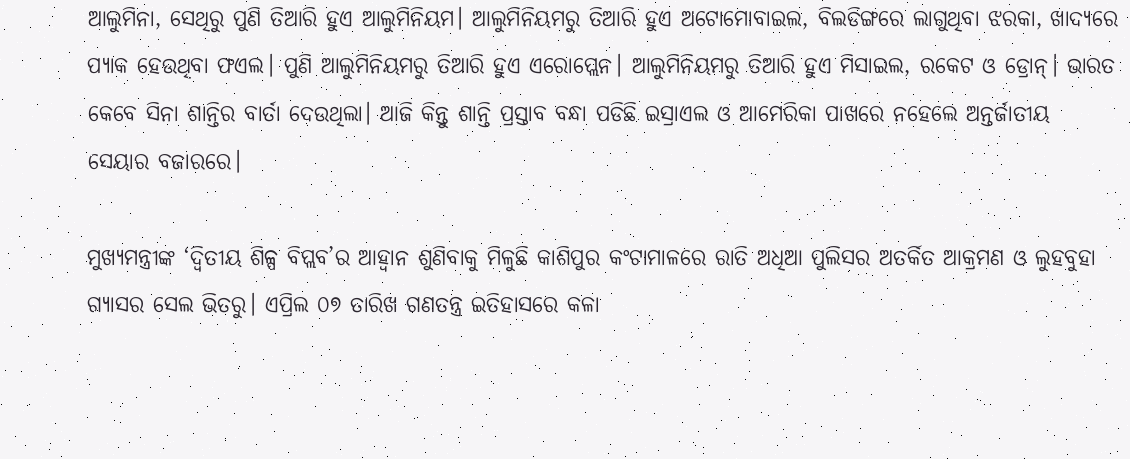ଆଲୁମିନା, ସେଥିରୁ ପୁଣି ତିଆରି ହୁଏ ଆଲୁମିନିୟମ। ଆଲୁମିନିୟମରୁ ତିଆରି ହୁଏ ଅଟୋମୋବାଇଲ, ବିଲଡିଙ୍ଗରେ ଲାଗୁଥିବା ଝରକା, ଖାଦ୍ୟରେ ପ୍ୟାକ ହେଉଥିବା ଫଏଲ। ପୁଣି ଆଲୁମିନିୟମରୁ ତିଆରି ହୁଏ ଏରୋପ୍ଲେନ। ଆଲୁମିନିୟମରୁ ତିଆରି ହୁଏ ମିସାଇଲ, ରକେଟ ଓ ଡ୍ରୋନ୍‌। ଭାରତ କେବେ ସିନା ଶାନ୍ତିର ବାର୍ତା ଦେଉଥିଲା। ଆଜି କିନ୍ତୁ ଶାନ୍ତି ପ୍ରସ୍ତାବ ବନ୍ଧା ପଡିଛି ଇସ୍ରାଏଲ ଓ ଆମେରିକା ପାଖରେ ନହେଲେ ଅନ୍ତର୍ଜାତୀୟ ସେୟାର ବଜାରରେ।

ମୁଖ୍ୟମନ୍ତ୍ରୀଙ୍କ ‘ଦ୍ୱିତୀୟ ଶିଳ୍ପ ବିପ୍ଲବ’ର ଆହ୍ୱାନ ଶୁଣିବାକୁ ମିଳୁଛି କାଶିପୁର କଂଟାମାଳରେ ରାତି ଅଧିଆ ପୁଲିସର ଅତର୍କିତ ଆକ୍ରମଣ ଓ ଲୁହବୁହା ଗ୍ୟାସର ସେଲ ଭିତରୁ। ଏପ୍ରିଲ ୦୭ ତାରିଖ ଗଣତନ୍ତ୍ର ଇତିହାସରେ କଳା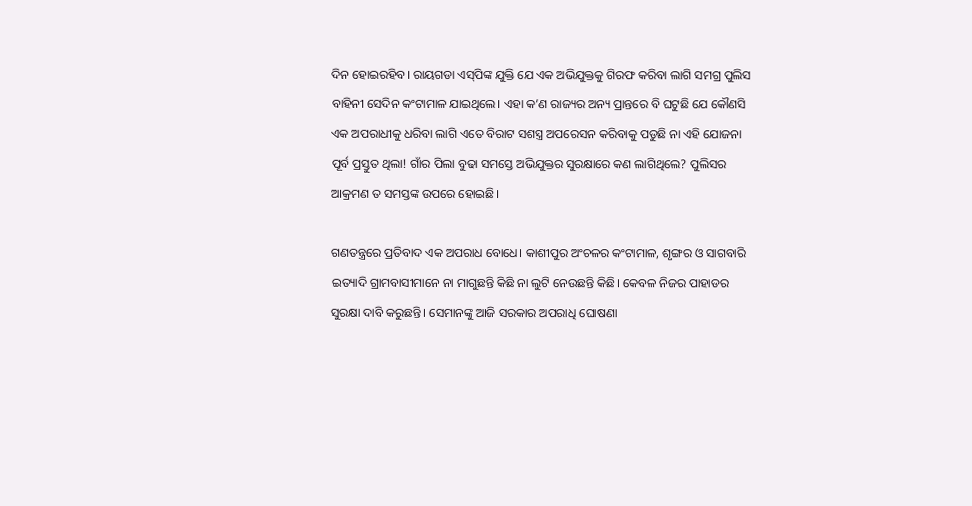ଦିନ ହୋଇରହିବ। ରାୟଗଡା ଏସ୍‌ପିଙ୍କ ଯୁକ୍ତି ଯେ ଏକ ଅଭିଯୁକ୍ତକୁ ଗିରଫ କରିବା ଲାଗି ସମଗ୍ର ପୁଲିସ ବାହିନୀ ସେଦିନ କଂଟାମାଳ ଯାଇଥିଲେ। ଏହା କ’ଣ ରାଜ୍ୟର ଅନ୍ୟ ପ୍ରାନ୍ତରେ ବି ଘଟୁଛି ଯେ କୌଣସି ଏକ ଅପରାଧୀକୁ ଧରିବା ଲାଗି ଏତେ ବିରାଟ ସଶସ୍ତ୍ର ଅପରେସନ କରିବାକୁ ପଡୁଛି ନା ଏହି ଯୋଜନା ପୂର୍ବ ପ୍ରସ୍ତୁତ ଥିଲା! ଗାଁର ପିଲା ବୁଢା ସମସ୍ତେ ଅଭିଯୁକ୍ତର ସୁରକ୍ଷାରେ କଣ ଲାଗିଥିଲେ? ପୁଲିସର ଆକ୍ରମଣ ତ ସମସ୍ତଙ୍କ ଉପରେ ହୋଇଛି।

ଗଣତନ୍ତ୍ରରେ ପ୍ରତିବାଦ ଏକ ଅପରାଧ ବୋଧେ। କାଶୀପୁର ଅଂଚଳର କଂଟାମାଳ, ଶୃଙ୍ଗର ଓ ସାଗବାରି ଇତ୍ୟାଦି ଗ୍ରାମବାସୀମାନେ ନା ମାଗୁଛନ୍ତି କିଛି ନା ଲୁଟି ନେଉଛନ୍ତି କିଛି। କେବଳ ନିଜର ପାହାଡର ସୁରକ୍ଷା ଦାବି କରୁଛନ୍ତି। ସେମାନଙ୍କୁ ଆଜି ସରକାର ଅପରାଧି ଘୋଷଣା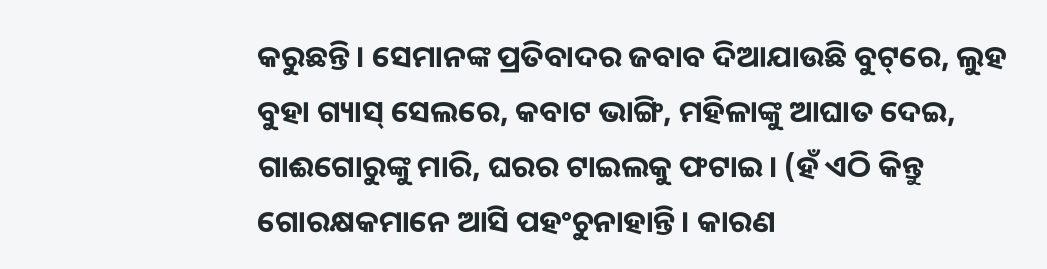କରୁଛନ୍ତି। ସେମାନଙ୍କ ପ୍ରତିବାଦର ଜବାବ ଦିଆଯାଉଛି ବୁଟ୍‌ରେ, ଲୁହ ବୁହା ଗ୍ୟାସ୍‌ ସେଲରେ, କବାଟ ଭାଙ୍ଗି, ମହିଳାଙ୍କୁ ଆଘାତ ଦେଇ, ଗାଈଗୋରୁଙ୍କୁ ମାରି, ଘରର ଟାଇଲକୁ ଫଟାଇ। (ହଁ ଏଠି କିନ୍ତୁ ଗୋରକ୍ଷକମାନେ ଆସି ପହଂଚୁନାହାନ୍ତି। କାରଣ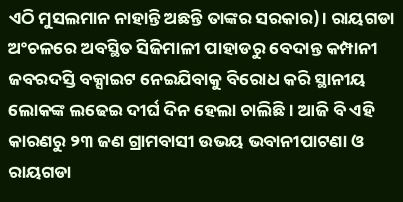ଏଠି ମୁସଲମାନ ନାହାନ୍ତି ଅଛନ୍ତି ତାଙ୍କର ସରକାର)। ରାୟଗଡା ଅଂଚଳରେ ଅବସ୍ଥିତ ସିଜିମାଳୀ ପାହାଡରୁ ବେଦାନ୍ତ କମ୍ପାନୀ ଜବରଦସ୍ତି ବକ୍ସାଇଟ ନେଇଯିବାକୁ ବିରୋଧ କରି ସ୍ଥାନୀୟ ଲୋକଙ୍କ ଲଢେଇ ଦୀର୍ଘ ଦିନ ହେଲା ଚାଲିଛି। ଆଜି ବି ଏହି କାରଣରୁ ୨୩ ଜଣ ଗ୍ରାମବାସୀ ଉଭୟ ଭବାନୀପାଟଣା ଓ ରାୟଗଡା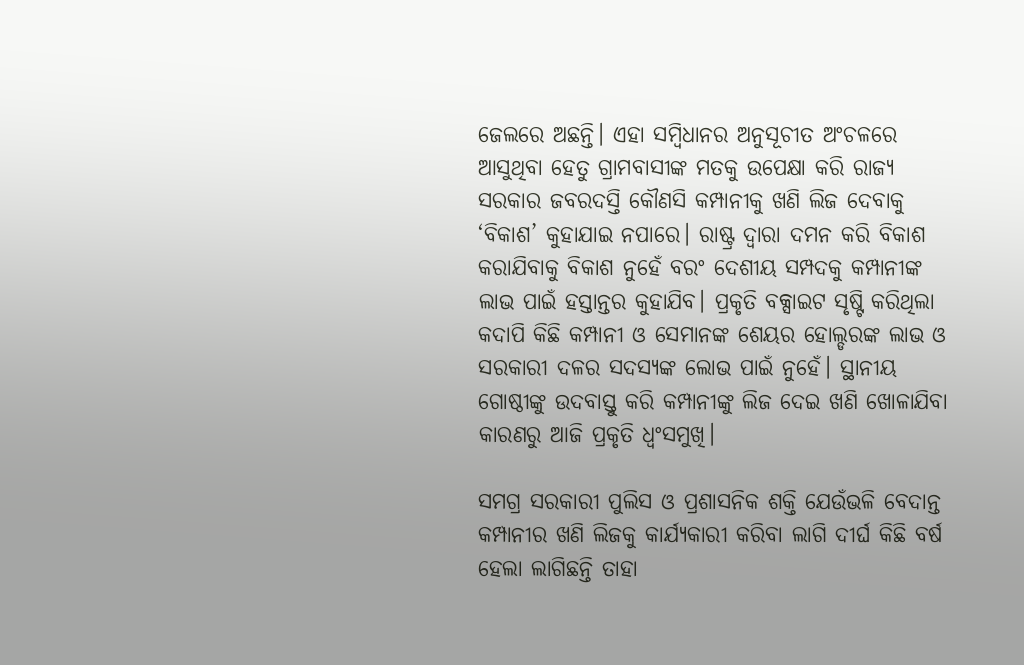ଜେଲରେ ଅଛନ୍ତି। ଏହା ସମ୍ବିଧାନର ଅନୁସୂଚୀତ ଅଂଚଳରେ ଆସୁଥିବା ହେତୁ ଗ୍ରାମବାସୀଙ୍କ ମତକୁ ଉପେକ୍ଷା କରି ରାଜ୍ୟ ସରକାର ଜବରଦସ୍ତି କୌଣସି କମ୍ପାନୀକୁ ଖଣି ଲିଜ ଦେବାକୁ ‘ବିକାଶ’ କୁହାଯାଇ ନପାରେ। ରାଷ୍ଟ୍ର ଦ୍ୱାରା ଦମନ କରି ବିକାଶ କରାଯିବାକୁ ବିକାଶ ନୁହେଁ ବରଂ ଦେଶୀୟ ସମ୍ପଦକୁ କମ୍ପାନୀଙ୍କ ଲାଭ ପାଇଁ ହସ୍ତାନ୍ତର କୁହାଯିବ। ପ୍ରକୃତି ବକ୍ସାଇଟ ସୃଷ୍ଟି କରିଥିଲା କଦାପି କିଛି କମ୍ପାନୀ ଓ ସେମାନଙ୍କ ଶେୟର ହୋଲ୍ଡରଙ୍କ ଲାଭ ଓ ସରକାରୀ ଦଳର ସଦସ୍ୟଙ୍କ ଲୋଭ ପାଇଁ ନୁହେଁ। ସ୍ଥାନୀୟ ଗୋଷ୍ଠୀଙ୍କୁ ଉଦବାସ୍ତୁ କରି କମ୍ପାନୀଙ୍କୁ ଲିଜ ଦେଇ ଖଣି ଖୋଳାଯିବା କାରଣରୁ ଆଜି ପ୍ରକୃତି ଧ୍ୱଂସମୁଖି।

ସମଗ୍ର ସରକାରୀ ପୁଲିସ ଓ ପ୍ରଶାସନିକ ଶକ୍ତି ଯେଉଁଭଳି ବେଦାନ୍ତ କମ୍ପାନୀର ଖଣି ଲିଜକୁ କାର୍ଯ୍ୟକାରୀ କରିବା ଲାଗି ଦୀର୍ଘ କିଛି ବର୍ଷ ହେଲା ଲାଗିଛନ୍ତି ତାହା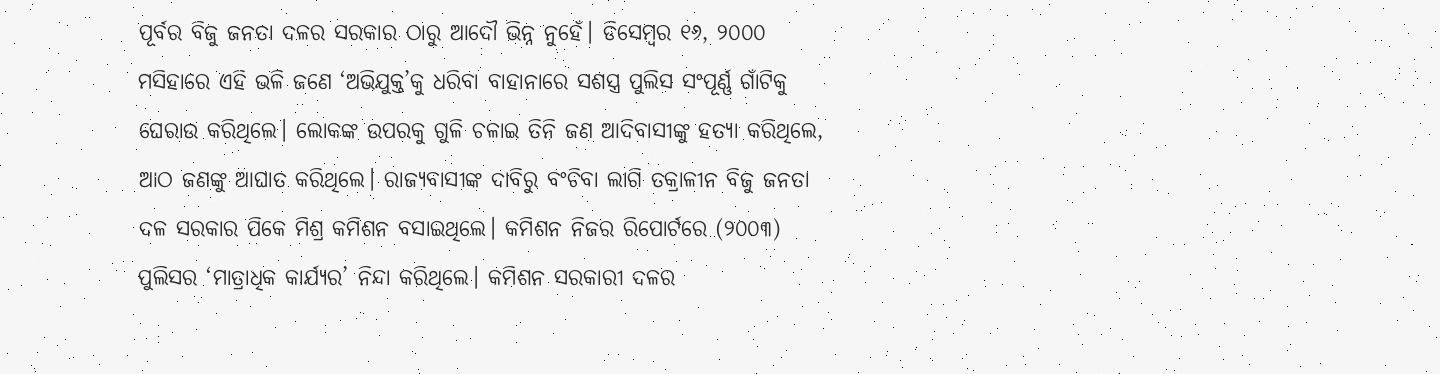ପୂର୍ବର ବିଜୁ ଜନତା ଦଳର ସରକାର ଠାରୁ ଆଦୌ ଭିନ୍ନ ନୁହେଁ। ଡିସେମ୍ବର ୧୬, ୨୦୦୦ ମସିହାରେ ଏହି ଭଳି ଜଣେ ‘ଅଭିଯୁକ୍ତ’କୁ ଧରିବା ବାହାନାରେ ସଶସ୍ତ୍ର ପୁଲିସ ସଂପୂର୍ଣ୍ଣ ଗାଁଟିକୁ ଘେରାଉ କରିଥିଲେ। ଲୋକଙ୍କ ଉପରକୁ ଗୁଳି ଚଳାଇ ତିନି ଜଣ ଆଦିବାସୀଙ୍କୁ ହତ୍ୟା କରିଥିଲେ, ଆଠ ଜଣଙ୍କୁ ଆଘାତ କରିଥିଲେ। ରାଜ୍ୟବାସୀଙ୍କ ଦାବିରୁ ବଂଚିବା ଲାଗି ତକ୍ରାଳୀନ ବିଜୁ ଜନତା ଦଳ ସରକାର ପିକେ ମିଶ୍ର କମିଶନ ବସାଇଥିଲେ। କମିଶନ ନିଜର ରିପୋର୍ଟରେ (୨୦୦୩) ପୁଲିସର ‘ମାତ୍ରାଧିକ କାର୍ଯ୍ୟର’ ନିନ୍ଦା କରିଥିଲେ। କମିଶନ ସରକାରୀ ଦଳର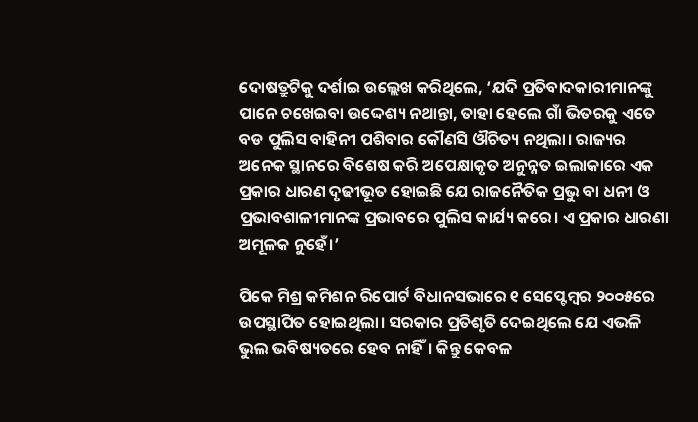ଦୋଷତ୍ରୁଟିକୁ ଦର୍ଶାଇ ଉଲ୍ଲେଖ କରିଥିଲେ, ‘ଯଦି ପ୍ରତିବାଦକାରୀମାନଙ୍କୁ ପାନେ ଚଖେଇବା ଉଦ୍ଦେଶ୍ୟ ନଥାନ୍ତା, ତାହା ହେଲେ ଗାଁ ଭିତରକୁ ଏତେ ବଡ ପୁଲିସ ବାହିନୀ ପଶିବାର କୌଣସି ଔଚିତ୍ୟ ନଥିଲା। ରାଜ୍ୟର ଅନେକ ସ୍ଥାନରେ ବିଶେଷ କରି ଅପେକ୍ଷାକୃତ ଅନୁନ୍ନତ ଇଲାକାରେ ଏକ ପ୍ରକାର ଧାରଣ ଦୃଢୀଭୂତ ହୋଇଛି ଯେ ରାଜନୈତିକ ପ୍ରଭୁ ବା ଧନୀ ଓ ପ୍ରଭାବଶାଳୀମାନଙ୍କ ପ୍ରଭାବରେ ପୁଲିସ କାର୍ଯ୍ୟ କରେ। ଏ ପ୍ରକାର ଧାରଣା ଅମୂଳକ ନୁହେଁ।’

ପିକେ ମିଶ୍ର କମିଶନ ରିପୋର୍ଟ ବିଧାନସଭାରେ ୧ ସେପ୍ଟେମ୍ବର ୨୦୦୫ରେ ଉପସ୍ଥାପିତ ହୋଇଥିଲା। ସରକାର ପ୍ରତିଶୃତି ଦେଇଥିଲେ ଯେ ଏଭଳି ଭୁଲ ଭବିଷ୍ୟତରେ ହେବ ନାହିଁ। କିନ୍ତୁ କେବଳ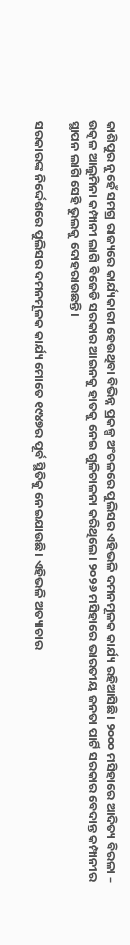କାଶିପୁର ନୁହେଁ ସମଗ୍ର ରାଜ୍ୟରେ କାର୍ଯ୍ୟକାରୀ ହେଉଥିବା ବିଭିନ୍ନ ପ୍ରକଳ୍ପ ଅଂଚଳରେ ପୁଲିସର ଏହିଭଳି ଦମନମୂଳକ କାର୍ଯ୍ୟ ରହିଆସିଛି। ୨୦୦୦ ମସିହାରେ ଆଦିତ୍ୟ ବିରଳା – ଉତ୍କଳ ଆଲୁମିନା କମ୍ପାନୀ ଲାଗି ବିଜେଡି ସରକାର ଆଇନକୁ ହାତକୁ ନେଇ ଗୁଳିଚାଳନା କରିଥିଲେ। ୨୦୨୬ ମସିହାରେ ଭାରତୀୟ ଜନତା ପାର୍ଟି ସରକାର ବେଦାନ୍ତ କମ୍ପାନୀର ସ୍ଥାପନ ଲାଗି ସେହି ଭୁଲକୁ ଦୋହରାଉଛନ୍ତି।

ସରକାରଙ୍କ ନିର୍ଦ୍ଦେଶରେ ପୁଲିସର ଦମନମୂଳକ କାର୍ଯ୍ୟ ମୋତେ ୧୯୪୭ର ପୂର୍ବ ସ୍ଥିତିକୁ ନେଇଯାଉଛି। ଏହିଭଳି ଅତ୍ୟାଚାର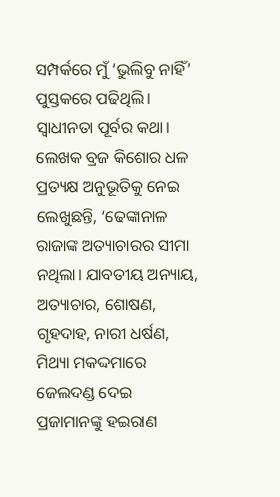ସମ୍ପର୍କରେ ମୁଁ ‘ଭୁଲିବୁ ନାହିଁ’ ପୁସ୍ତକରେ ପଢିଥିଲି। ସ୍ୱାଧୀନତା ପୂର୍ବର କଥା। ଲେଖକ ବ୍ରଜ କିଶୋର ଧଳ ପ୍ରତ୍ୟକ୍ଷ ଅନୁଭୂତିକୁ ନେଇ ଲେଖୁଛନ୍ତି, ‘ଢେଙ୍କାନାଳ ରାଜାଙ୍କ ଅତ୍ୟାଚାରର ସୀମା ନଥିଲା। ଯାବତୀୟ ଅନ୍ୟାୟ, ଅତ୍ୟାଚାର, ଶୋଷଣ, ଗୃହଦାହ, ନାରୀ ଧର୍ଷଣ, ମିଥ୍ୟା ମକଦ୍ଦମାରେ ଜେଲଦଣ୍ଡ ଦେଇ ପ୍ରଜାମାନଙ୍କୁ ହଇରାଣ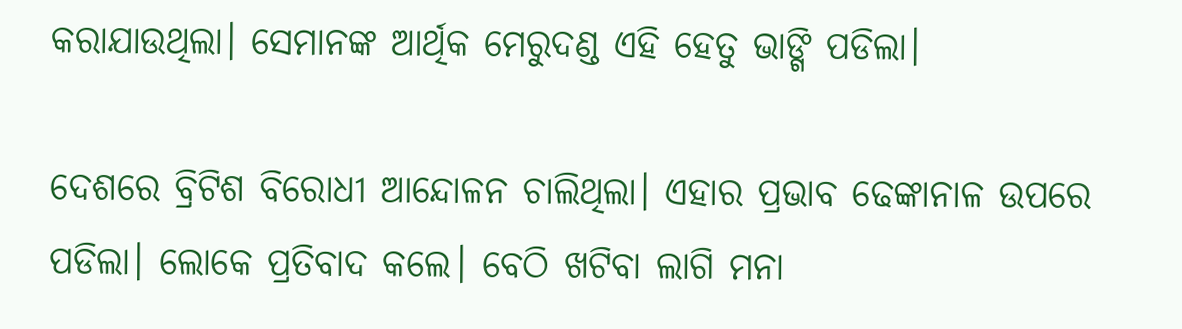କରାଯାଉଥିଲା। ସେମାନଙ୍କ ଆର୍ଥିକ ମେରୁଦଣ୍ଡ ଏହି ହେତୁ ଭାଙ୍ଗି ପଡିଲା।

ଦେଶରେ ବ୍ରିଟିଶ ବିରୋଧୀ ଆନ୍ଦୋଳନ ଚାଲିଥିଲା। ଏହାର ପ୍ରଭାବ ଢେଙ୍କାନାଳ ଉପରେ ପଡିଲା। ଲୋକେ ପ୍ରତିବାଦ କଲେ। ବେଠି ଖଟିବା ଲାଗି ମନା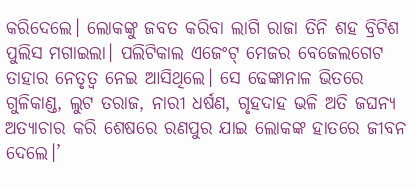କରିଦେଲେ। ଲୋକଙ୍କୁ ଜବତ କରିବା ଲାଗି ରାଜା ତିନି ଶହ ବ୍ରିଟିଶ ପୁଲିସ ମଗାଇଲା। ପଲିଟିକାଲ ଏଜେଂଟ୍‌ ମେଜର ବେଜେଲଗେଟ ତାହାର ନେତୃତ୍ୱ ନେଇ ଆସିଥିଲେ। ସେ ଢେଙ୍କାନାଳ ଭିତରେ ଗୁଳିକାଣ୍ଡ, ଲୁଟ ତରାଜ, ନାରୀ ଧର୍ଷଣ, ଗୃହଦାହ ଭଳି ଅତି ଜଘନ୍ୟ ଅତ୍ୟାଚାର କରି ଶେଷରେ ରଣପୁର ଯାଇ ଲୋକଙ୍କ ହାତରେ ଜୀବନ ଦେଲେ।’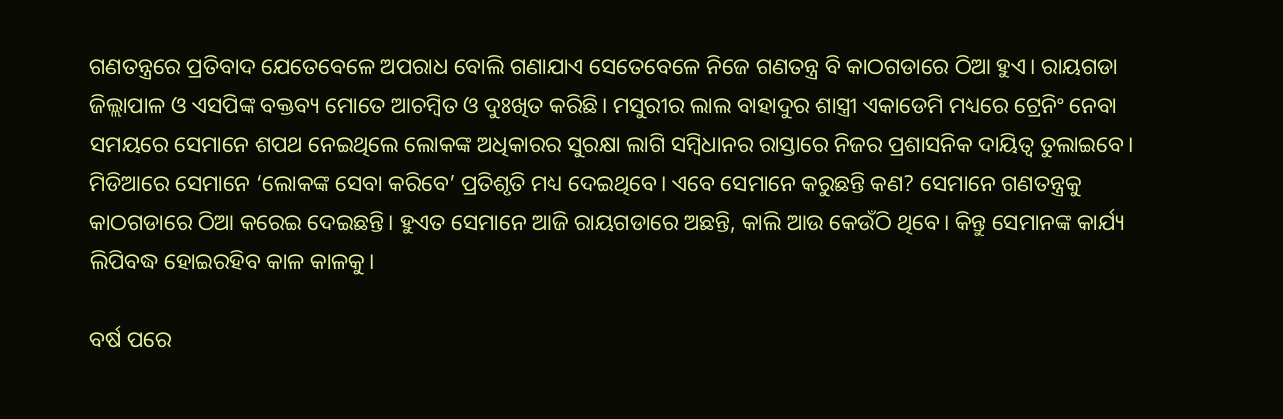ଗଣତନ୍ତ୍ରରେ ପ୍ରତିବାଦ ଯେତେବେଳେ ଅପରାଧ ବୋଲି ଗଣାଯାଏ ସେତେବେଳେ ନିଜେ ଗଣତନ୍ତ୍ର ବି କାଠଗଡାରେ ଠିଆ ହୁଏ। ରାୟଗଡା ଜିଲ୍ଲାପାଳ ଓ ଏସପିଙ୍କ ବକ୍ତବ୍ୟ ମୋତେ ଆଚମ୍ବିତ ଓ ଦୁଃଖିତ କରିଛି। ମସୁରୀର ଲାଲ ବାହାଦୁର ଶାସ୍ତ୍ରୀ ଏକାଡେମି ମଧ୍ୟରେ ଟ୍ରେନିଂ ନେବା ସମୟରେ ସେମାନେ ଶପଥ ନେଇଥିଲେ ଲୋକଙ୍କ ଅଧିକାରର ସୁରକ୍ଷା ଲାଗି ସମ୍ବିଧାନର ରାସ୍ତାରେ ନିଜର ପ୍ରଶାସନିକ ଦାୟିତ୍ୱ ତୁଲାଇବେ। ମିଡିଆରେ ସେମାନେ ‘ଲୋକଙ୍କ ସେବା କରିବେ’ ପ୍ରତିଶୃତି ମଧ୍ୟ ଦେଇଥିବେ। ଏବେ ସେମାନେ କରୁଛନ୍ତି କଣ? ସେମାନେ ଗଣତନ୍ତ୍ରକୁ କାଠଗଡାରେ ଠିଆ କରେଇ ଦେଇଛନ୍ତି। ହୁଏତ ସେମାନେ ଆଜି ରାୟଗଡାରେ ଅଛନ୍ତି, କାଲି ଆଉ କେଉଁଠି ଥିବେ। କିନ୍ତୁ ସେମାନଙ୍କ କାର୍ଯ୍ୟ ଲିପିବଦ୍ଧ ହୋଇରହିବ କାଳ କାଳକୁ।

ବର୍ଷ ପରେ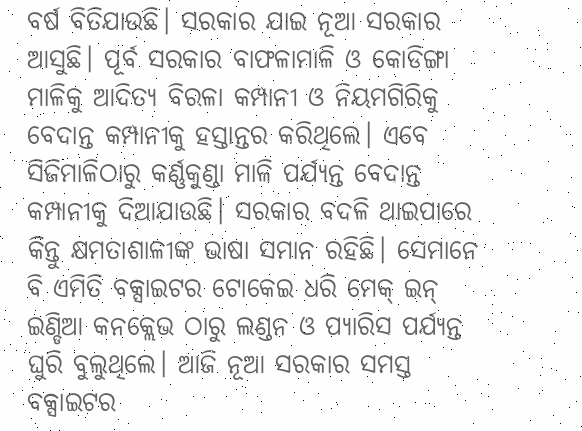ବର୍ଷ ବିତିଯାଉଛି। ସରକାର ଯାଇ ନୂଆ ସରକାର ଆସୁଛି। ପୂର୍ବ ସରକାର ବାଫଳାମାଳି ଓ କୋଡିଙ୍ଗା ମାଳିକୁ ଆଦିତ୍ୟ ବିରଳା କମ୍ପାନୀ ଓ ନିୟମଗିରିକୁ ବେଦାନ୍ତ କମ୍ପାନୀକୁ ହସ୍ତାନ୍ତର କରିଥିଲେ। ଏବେ ସିଜିମାଳିଠାରୁ କର୍ଣ୍ଣକୁଣ୍ଡା ମାଳି ପର୍ଯ୍ୟନ୍ତ ବେଦାନ୍ତ କମ୍ପାନୀକୁ ଦିଆଯାଉଛି। ସରକାର ବଦଳି ଥାଇପାରେ କିନ୍ତୁ କ୍ଷମତାଶାଳୀଙ୍କ ଭାଷା ସମାନ ରହିଛି। ସେମାନେ ବି ଏମିତି ବକ୍ସାଇଟର ଟୋକେଇ ଧରି ମେକ୍‌ ଇନ୍‌ ଇଣ୍ଡିଆ କନକ୍ଲେଭ ଠାରୁ ଲଣ୍ଡନ ଓ ପ୍ୟାରିସ ପର୍ଯ୍ୟନ୍ତ ଘୁରି ବୁଲୁଥିଲେ। ଆଜି ନୂଆ ସରକାର ସମସ୍ତ ବକ୍ସାଇଟର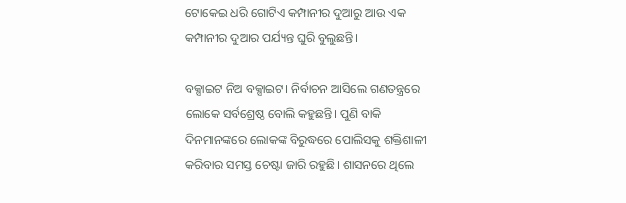ଟୋକେଇ ଧରି ଗୋଟିଏ କମ୍ପାନୀର ଦୁଆରୁ ଆଉ ଏକ କମ୍ପାନୀର ଦୁଆର ପର୍ଯ୍ୟନ୍ତ ଘୁରି ବୁଲୁଛନ୍ତି।

ବକ୍ସାଇଟ ନିଅ ବକ୍ସାଇଟ। ନିର୍ବାଚନ ଆସିଲେ ଗଣତନ୍ତ୍ରରେ ଲୋକେ ସର୍ବଶ୍ରେଷ୍ଠ ବୋଲି କହୁଛନ୍ତି। ପୁଣି ବାକି ଦିନମାନଙ୍କରେ ଲୋକଙ୍କ ବିରୁଦ୍ଧରେ ପୋଲିସକୁ ଶକ୍ତିଶାଳୀ କରିବାର ସମସ୍ତ ଚେଷ୍ଟା ଜାରି ରହୁଛି। ଶାସନରେ ଥିଲେ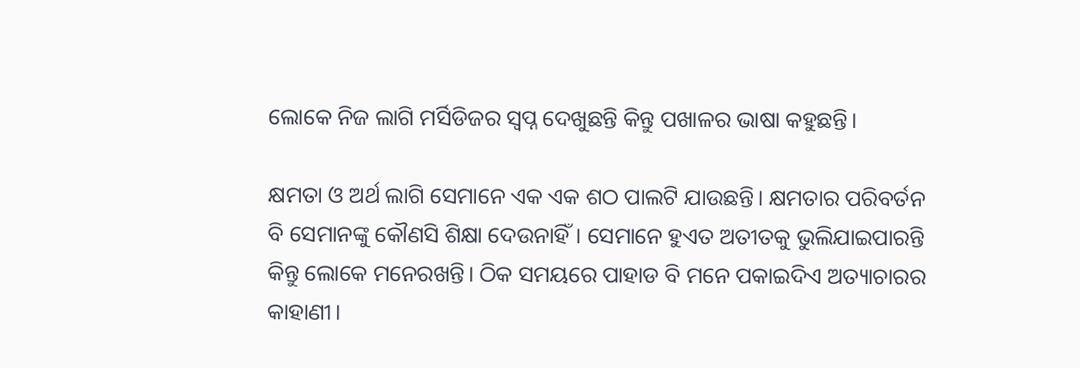ଲୋକେ ନିଜ ଲାଗି ମର୍ସିଡିଜର ସ୍ୱପ୍ନ ଦେଖୁଛନ୍ତି କିନ୍ତୁ ପଖାଳର ଭାଷା କହୁଛନ୍ତି।

କ୍ଷମତା ଓ ଅର୍ଥ ଲାଗି ସେମାନେ ଏକ ଏକ ଶଠ ପାଲଟି ଯାଉଛନ୍ତି। କ୍ଷମତାର ପରିବର୍ତନ ବି ସେମାନଙ୍କୁ କୌଣସି ଶିକ୍ଷା ଦେଉନାହିଁ। ସେମାନେ ହୁଏତ ଅତୀତକୁ ଭୁଲିଯାଇପାରନ୍ତି କିନ୍ତୁ ଲୋକେ ମନେରଖନ୍ତି। ଠିକ ସମୟରେ ପାହାଡ ବି ମନେ ପକାଇଦିଏ ଅତ୍ୟାଚାରର କାହାଣୀ।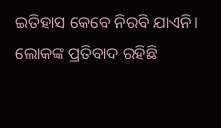ଇତିହାସ କେବେ ନିରବି ଯାଏନି। ଲୋକଙ୍କ ପ୍ରତିବାଦ ରହିଛି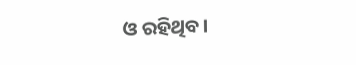ଓ ରହିଥିବ।